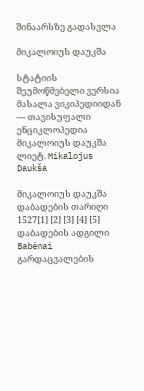შინაარსზე გადასვლა

მიკალოიუს დაუკშა

სტატიის შეუმოწმებელი ვერსია
მასალა ვიკიპედიიდან — თავისუფალი ენციკლოპედია
მიკალოიუს დაუკშა
ლიეტ. Mikalojus Daukša

მიკალოიუს დაუკშა
დაბადების თარიღი 1527[1] [2] [3] [4] [5]
დაბადების ადგილი Babėnai
გარდაცვალების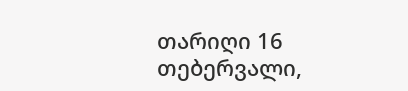თარიღი 16 თებერვალი,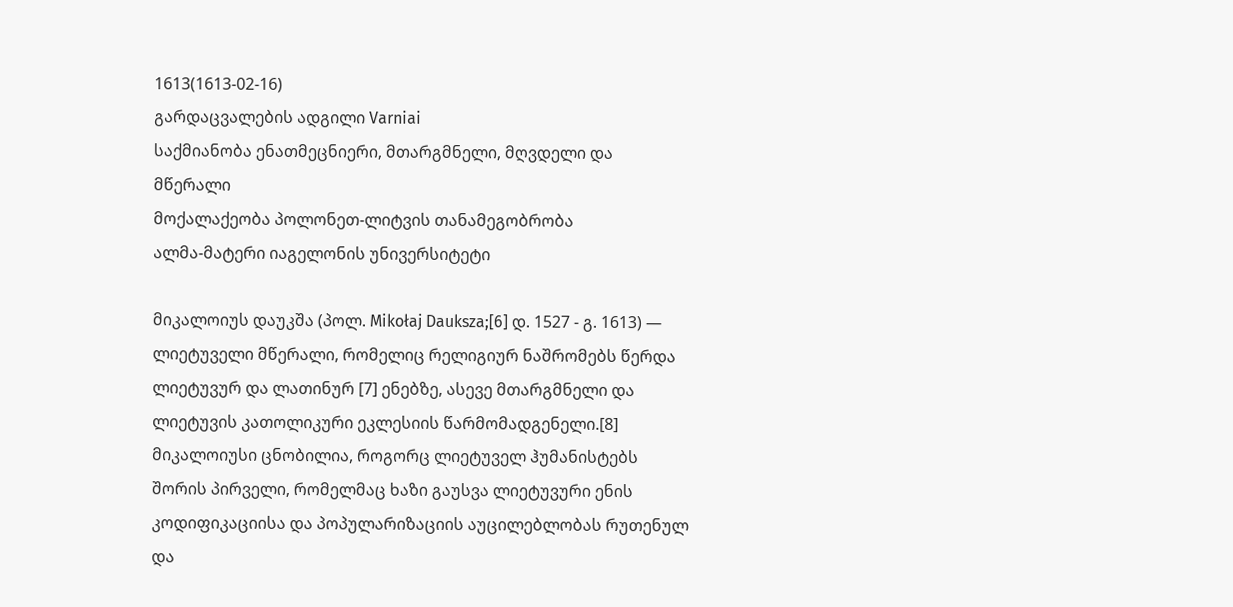1613(1613-02-16)
გარდაცვალების ადგილი Varniai
საქმიანობა ენათმეცნიერი, მთარგმნელი, მღვდელი და მწერალი
მოქალაქეობა პოლონეთ-ლიტვის თანამეგობრობა
ალმა-მატერი იაგელონის უნივერსიტეტი

მიკალოიუს დაუკშა (პოლ. Mikołaj Dauksza;[6] დ. 1527 - გ. 1613) — ლიეტუველი მწერალი, რომელიც რელიგიურ ნაშრომებს წერდა ლიეტუვურ და ლათინურ [7] ენებზე, ასევე მთარგმნელი და ლიეტუვის კათოლიკური ეკლესიის წარმომადგენელი.[8] მიკალოიუსი ცნობილია, როგორც ლიეტუველ ჰუმანისტებს შორის პირველი, რომელმაც ხაზი გაუსვა ლიეტუვური ენის კოდიფიკაციისა და პოპულარიზაციის აუცილებლობას რუთენულ და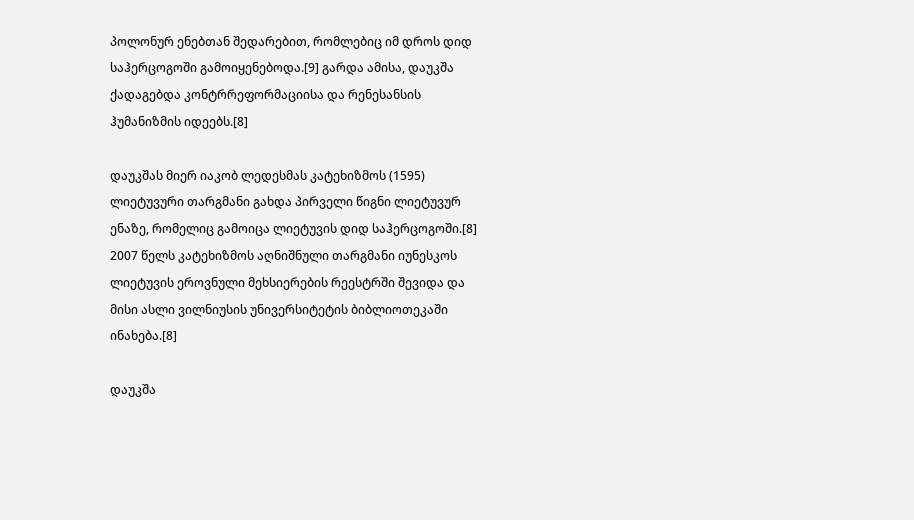პოლონურ ენებთან შედარებით, რომლებიც იმ დროს დიდ საჰერცოგოში გამოიყენებოდა.[9] გარდა ამისა, დაუკშა ქადაგებდა კონტრრეფორმაციისა და რენესანსის ჰუმანიზმის იდეებს.[8]

დაუკშას მიერ იაკობ ლედესმას კატეხიზმოს (1595) ლიეტუვური თარგმანი გახდა პირველი წიგნი ლიეტუვურ ენაზე, რომელიც გამოიცა ლიეტუვის დიდ საჰერცოგოში.[8] 2007 წელს კატეხიზმოს აღნიშნული თარგმანი იუნესკოს ლიეტუვის ეროვნული მეხსიერების რეესტრში შევიდა და მისი ასლი ვილნიუსის უნივერსიტეტის ბიბლიოთეკაში ინახება.[8]

დაუკშა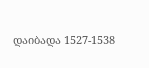დაიბადა 1527-1538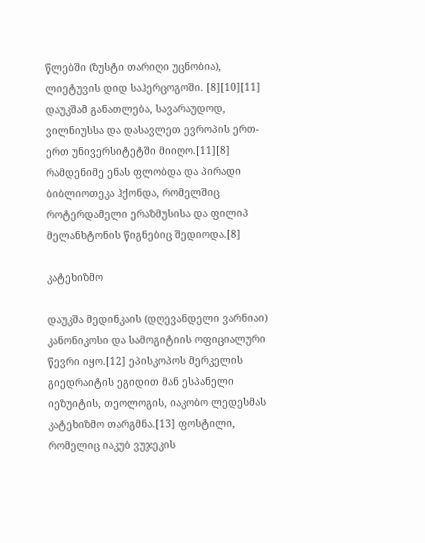წლებში (ზუსტი თარიღი უცნობია), ლიეტუვის დიდ საჰერცოგოში. [8][10][11] დაუკშამ განათლება, სავარაუდოდ, ვილნიუსსა და დასავლეთ ევროპის ერთ-ერთ უნივერსიტეტში მიიღო.[11][8] რამდენიმე ენას ფლობდა და პირადი ბიბლიოთეკა ჰქონდა, რომელშიც როტერდამელი ერაზმუსისა და ფილიპ მელანხტონის წიგნებიც შედიოდა.[8]

კატეხიზმო

დაუკშა მედინკაის (დღევანდელი ვარნიაი) კანონიკოსი და სამოგიტიის ოფიციალური წევრი იყო.[12] ეპისკოპოს მერკელის გიედრაიტის ეგიდით მან ესპანელი იეზუიტის, თეოლოგის, იაკობო ლედესმას კატეხიზმო თარგმნა.[13] ფოსტილი, რომელიც იაკუბ ვუჯეკის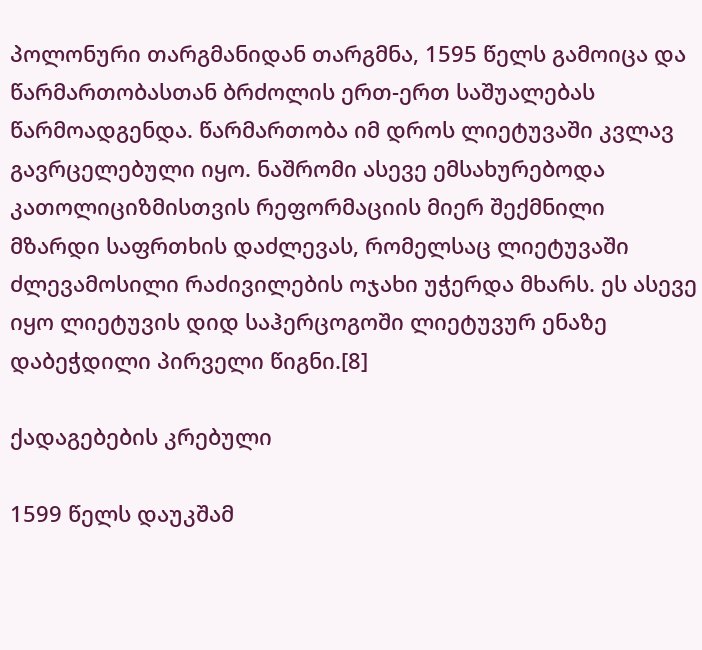პოლონური თარგმანიდან თარგმნა, 1595 წელს გამოიცა და წარმართობასთან ბრძოლის ერთ-ერთ საშუალებას წარმოადგენდა. წარმართობა იმ დროს ლიეტუვაში კვლავ გავრცელებული იყო. ნაშრომი ასევე ემსახურებოდა კათოლიციზმისთვის რეფორმაციის მიერ შექმნილი მზარდი საფრთხის დაძლევას, რომელსაც ლიეტუვაში ძლევამოსილი რაძივილების ოჯახი უჭერდა მხარს. ეს ასევე იყო ლიეტუვის დიდ საჰერცოგოში ლიეტუვურ ენაზე დაბეჭდილი პირველი წიგნი.[8]

ქადაგებების კრებული

1599 წელს დაუკშამ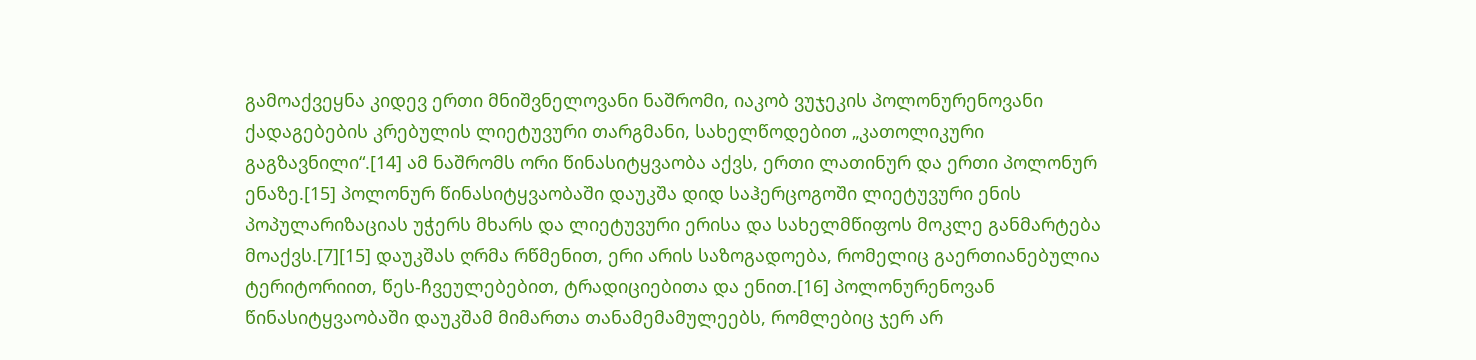გამოაქვეყნა კიდევ ერთი მნიშვნელოვანი ნაშრომი, იაკობ ვუჯეკის პოლონურენოვანი ქადაგებების კრებულის ლიეტუვური თარგმანი, სახელწოდებით „კათოლიკური გაგზავნილი“.[14] ამ ნაშრომს ორი წინასიტყვაობა აქვს, ერთი ლათინურ და ერთი პოლონურ ენაზე.[15] პოლონურ წინასიტყვაობაში დაუკშა დიდ საჰერცოგოში ლიეტუვური ენის პოპულარიზაციას უჭერს მხარს და ლიეტუვური ერისა და სახელმწიფოს მოკლე განმარტება მოაქვს.[7][15] დაუკშას ღრმა რწმენით, ერი არის საზოგადოება, რომელიც გაერთიანებულია ტერიტორიით, წეს-ჩვეულებებით, ტრადიციებითა და ენით.[16] პოლონურენოვან წინასიტყვაობაში დაუკშამ მიმართა თანამემამულეებს, რომლებიც ჯერ არ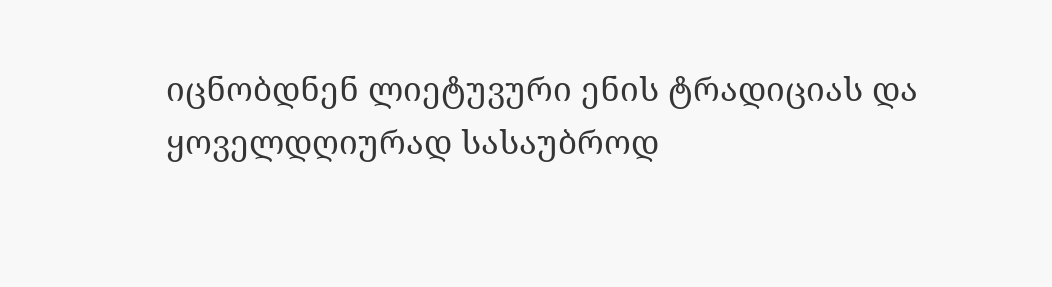იცნობდნენ ლიეტუვური ენის ტრადიციას და ყოველდღიურად სასაუბროდ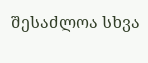შესაძლოა სხვა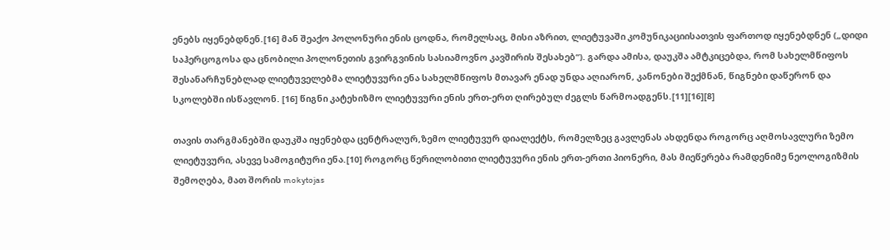ენებს იყენებდნენ.[16] მან შეაქო პოლონური ენის ცოდნა, რომელსაც, მისი აზრით, ლიეტუვაში კომუნიკაციისათვის ფართოდ იყენებდნენ („დიდი საჰერცოგოსა და ცნობილი პოლონეთის გვირგვინის სასიამოვნო კავშირის შესახებ“). გარდა ამისა, დაუკშა ამტკიცებდა, რომ სახელმწიფოს შესანარჩუნებლად ლიეტუველებმა ლიეტუვური ენა სახელმწიფოს მთავარ ენად უნდა აღიარონ, კანონები შექმნან, წიგნები დაწერონ და სკოლებში ისწავლონ. [16] წიგნი კატეხიზმო ლიეტუვური ენის ერთ-ერთ ღირებულ ძეგლს წარმოადგენს.[11][16][8]

თავის თარგმანებში დაუკშა იყენებდა ცენტრალურ,ზემო ლიეტუვურ დიალექტს, რომელზეც გავლენას ახდენდა როგორც აღმოსავლური ზემო ლიეტუვური, ასევე სამოგიტური ენა.[10] როგორც წერილობითი ლიეტუვური ენის ერთ-ერთი პიონერი, მას მიეწერება რამდენიმე ნეოლოგიზმის შემოღება, მათ შორის mokytojas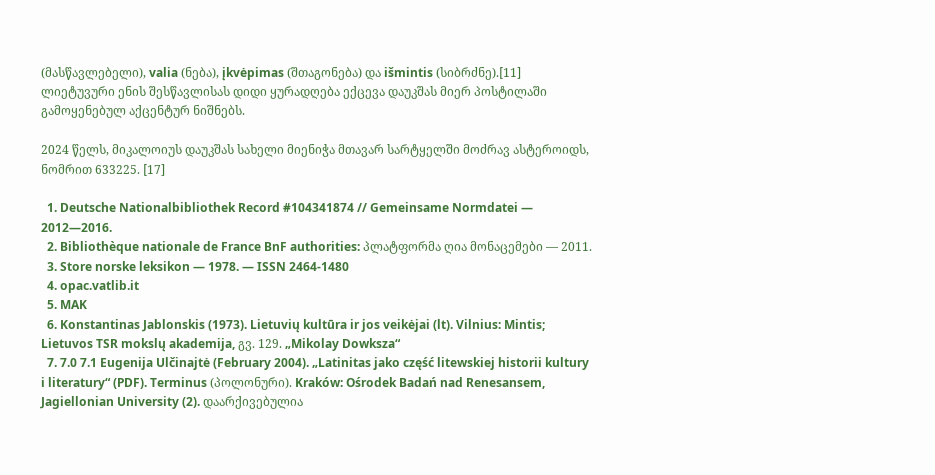(მასწავლებელი), valia (ნება), įkvėpimas (შთაგონება) და išmintis (სიბრძნე).[11] ლიეტუვური ენის შესწავლისას დიდი ყურადღება ექცევა დაუკშას მიერ პოსტილაში გამოყენებულ აქცენტურ ნიშნებს.

2024 წელს, მიკალოიუს დაუკშას სახელი მიენიჭა მთავარ სარტყელში მოძრავ ასტეროიდს, ნომრით 633225. [17]

  1. Deutsche Nationalbibliothek Record #104341874 // Gemeinsame Normdatei — 2012—2016.
  2. Bibliothèque nationale de France BnF authorities: პლატფორმა ღია მონაცემები — 2011.
  3. Store norske leksikon — 1978. — ISSN 2464-1480
  4. opac.vatlib.it
  5. MAK
  6. Konstantinas Jablonskis (1973). Lietuvių kultūra ir jos veikėjai (lt). Vilnius: Mintis; Lietuvos TSR mokslų akademija, გვ. 129. „Mikolay Dowksza“
  7. 7.0 7.1 Eugenija Ulčinajtė (February 2004). „Latinitas jako część litewskiej historii kultury i literatury“ (PDF). Terminus (პოლონური). Kraków: Ośrodek Badań nad Renesansem, Jagiellonian University (2). დაარქივებულია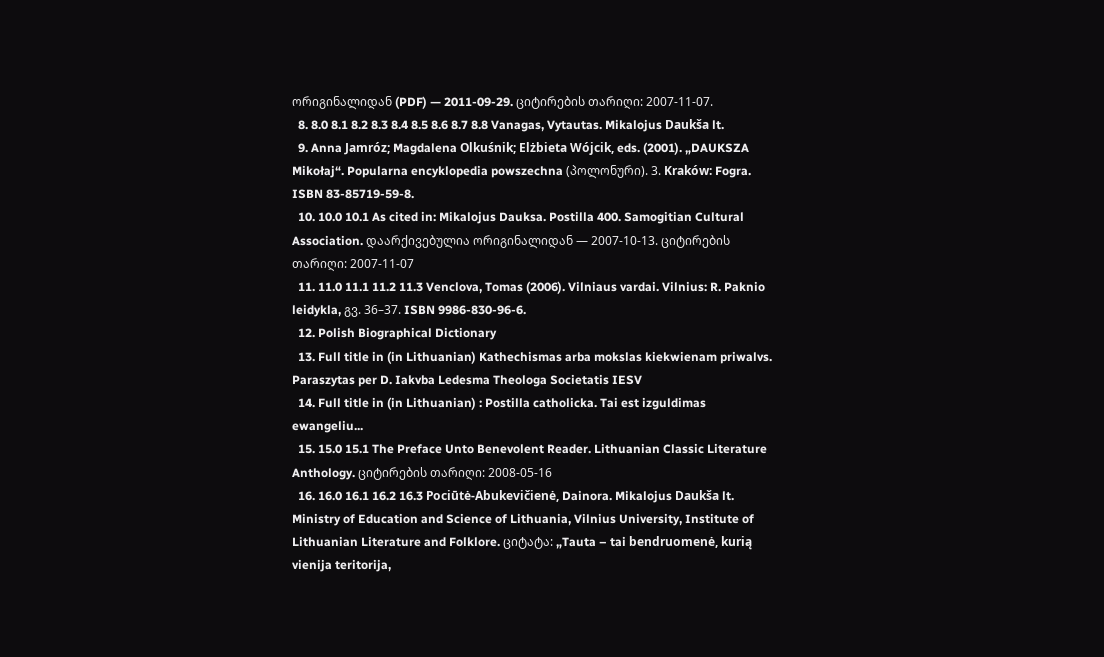ორიგინალიდან (PDF) — 2011-09-29. ციტირების თარიღი: 2007-11-07.
  8. 8.0 8.1 8.2 8.3 8.4 8.5 8.6 8.7 8.8 Vanagas, Vytautas. Mikalojus Daukša lt.
  9. Anna Jamróz; Magdalena Olkuśnik; Elżbieta Wójcik, eds. (2001). „DAUKSZA Mikołaj“. Popularna encyklopedia powszechna (პოლონური). 3. Kraków: Fogra. ISBN 83-85719-59-8.
  10. 10.0 10.1 As cited in: Mikalojus Dauksa. Postilla 400. Samogitian Cultural Association. დაარქივებულია ორიგინალიდან — 2007-10-13. ციტირების თარიღი: 2007-11-07
  11. 11.0 11.1 11.2 11.3 Venclova, Tomas (2006). Vilniaus vardai. Vilnius: R. Paknio leidykla, გვ. 36–37. ISBN 9986-830-96-6.
  12. Polish Biographical Dictionary
  13. Full title in (in Lithuanian) Kathechismas arba mokslas kiekwienam priwalvs. Paraszytas per D. Iakvba Ledesma Theologa Societatis IESV
  14. Full title in (in Lithuanian) : Postilla catholicka. Tai est izguldimas ewangeliu...
  15. 15.0 15.1 The Preface Unto Benevolent Reader. Lithuanian Classic Literature Anthology. ციტირების თარიღი: 2008-05-16
  16. 16.0 16.1 16.2 16.3 Pociūtė-Abukevičienė, Dainora. Mikalojus Daukša lt. Ministry of Education and Science of Lithuania, Vilnius University, Institute of Lithuanian Literature and Folklore. ციტატა: „Tauta – tai bendruomenė, kurią vienija teritorija,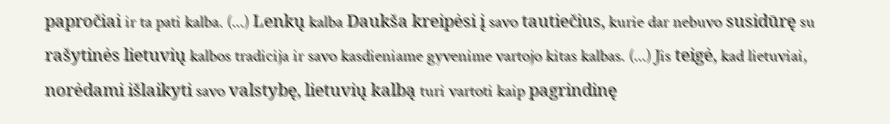papročiai ir ta pati kalba. (...) Lenkų kalba Daukša kreipėsi į savo tautiečius, kurie dar nebuvo susidūrę su rašytinės lietuvių kalbos tradicija ir savo kasdieniame gyvenime vartojo kitas kalbas. (...) Jis teigė, kad lietuviai, norėdami išlaikyti savo valstybę, lietuvių kalbą turi vartoti kaip pagrindinę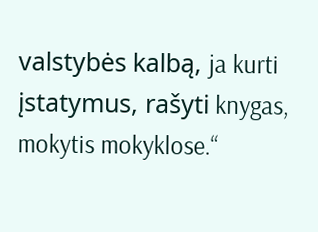valstybės kalbą, ja kurti įstatymus, rašyti knygas, mokytis mokyklose.“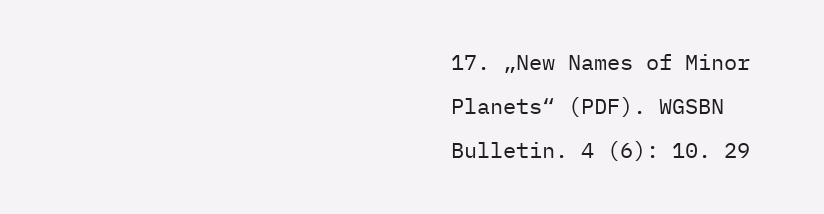17. „New Names of Minor Planets“ (PDF). WGSBN Bulletin. 4 (6): 10. 29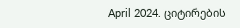April 2024. ციტირების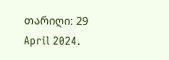თარიღი: 29 April 2024.